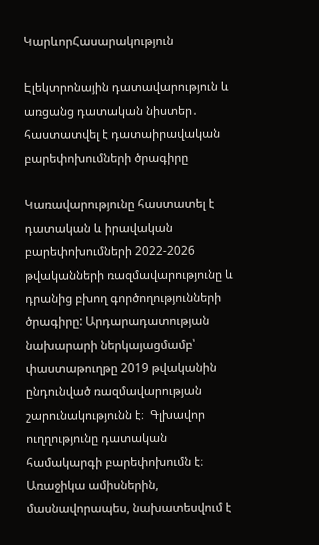ԿարևորՀասարակություն

Էլեկտրոնային դատավարություն և առցանց դատական նիստեր․ հաստատվել է դատաիրավական բարեփոխումների ծրագիրը

Կառավարությունը հաստատել է դատական և իրավական բարեփոխումների 2022-2026 թվականների ռազմավարությունը և դրանից բխող գործողությունների ծրագիրը: Արդարադատության նախարարի ներկայացմամբ՝ փաստաթուղթը 2019 թվականին ընդունված ռազմավարության  շարունակությունն է։  Գլխավոր ուղղությունը դատական համակարգի բարեփոխումն է։ Առաջիկա ամիսներին, մասնավորապես, նախատեսվում է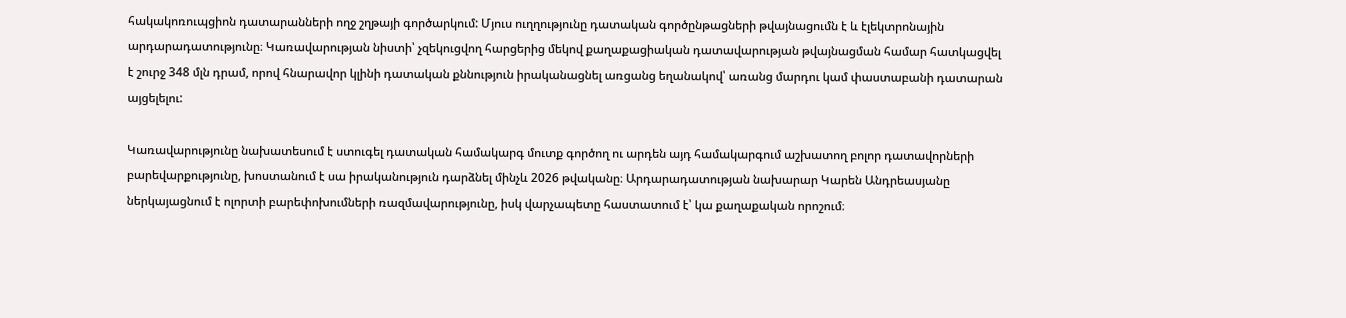հակակոռուպցիոն դատարանների ողջ շղթայի գործարկում: Մյուս ուղղությունը դատական գործընթացների թվայնացումն է և էլեկտրոնային արդարադատությունը։ Կառավարության նիստի՝ չզեկուցվող հարցերից մեկով քաղաքացիական դատավարության թվայնացման համար հատկացվել է շուրջ 348 մլն դրամ, որով հնարավոր կլինի դատական քննություն իրականացնել առցանց եղանակով՝ առանց մարդու կամ փաստաբանի դատարան այցելելու:

Կառավարությունը նախատեսում է ստուգել դատական համակարգ մուտք գործող ու արդեն այդ համակարգում աշխատող բոլոր դատավորների բարեվարքությունը, խոստանում է սա իրականություն դարձնել մինչև 2026 թվականը։ Արդարադատության նախարար Կարեն Անդրեասյանը ներկայացնում է ոլորտի բարեփոխումների ռազմավարությունը, իսկ վարչապետը հաստատում է՝ կա քաղաքական որոշում։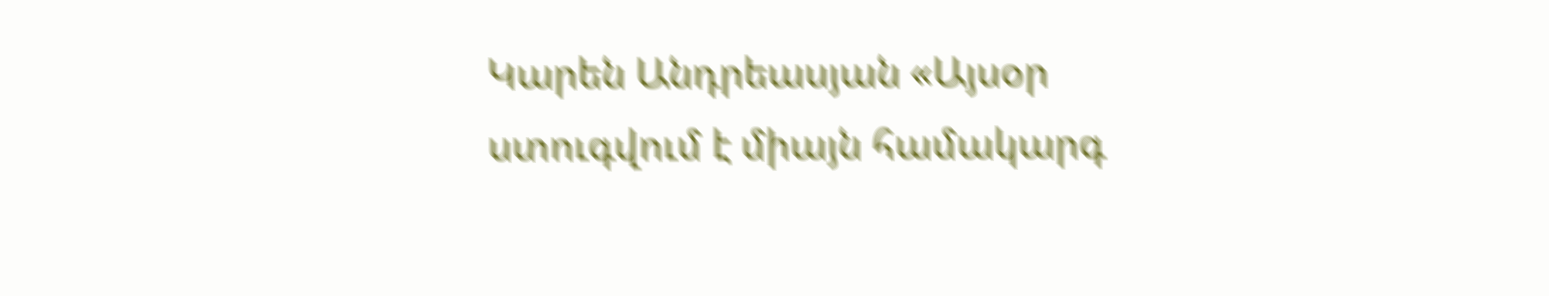Կարեն Անդրեասյան «Այսօր ստուգվում է միայն համակարգ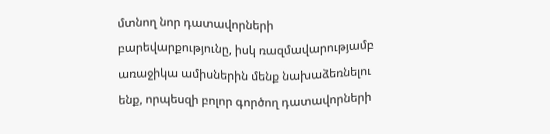մտնող նոր դատավորների բարեվարքությունը, իսկ ռազմավարությամբ առաջիկա ամիսներին մենք նախաձեռնելու ենք, որպեսզի բոլոր գործող դատավորների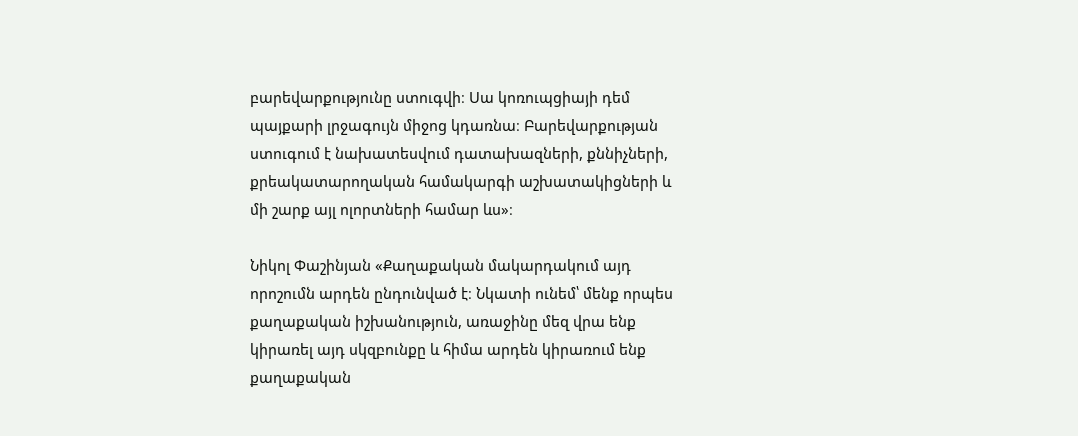բարեվարքությունը ստուգվի։ Սա կոռուպցիայի դեմ պայքարի լրջագույն միջոց կդառնա։ Բարեվարքության ստուգում է նախատեսվում դատախազների, քննիչների, քրեակատարողական համակարգի աշխատակիցների և մի շարք այլ ոլորտների համար ևս»։

Նիկոլ Փաշինյան «Քաղաքական մակարդակում այդ որոշումն արդեն ընդունված է։ Նկատի ունեմ՝ մենք որպես քաղաքական իշխանություն, առաջինը մեզ վրա ենք կիրառել այդ սկզբունքը և հիմա արդեն կիրառում ենք քաղաքական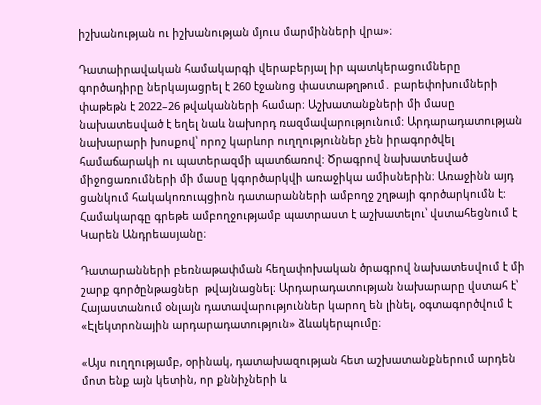իշխանության ու իշխանության մյուս մարմինների վրա»։

Դատաիրավական համակարգի վերաբերյալ իր պատկերացումները գործադիրը ներկայացրել է 260 էջանոց փաստաթղթում․ բարեփոխումների փաթեթն է 2022–26 թվականների համար։ Աշխատանքների մի մասը նախատեսված է եղել նաև նախորդ ռազմավարությունում: Արդարադատության նախարարի խոսքով՝ որոշ կարևոր ուղղություններ չեն իրագործվել համաճարակի ու պատերազմի պատճառով: Ծրագրով նախատեսված միջոցառումների մի մասը կգործարկվի առաջիկա ամիսներին։ Առաջինն այդ ցանկում հակակոռուպցիոն դատարանների ամբողջ շղթայի գործարկումն է: Համակարգը գրեթե ամբողջությամբ պատրաստ է աշխատելու՝ վստահեցնում է Կարեն Անդրեասյանը։

Դատարանների բեռնաթափման հեղափոխական ծրագրով նախատեսվում է մի շարք գործընթացներ  թվայնացնել։ Արդարադատության նախարարը վստահ է՝ Հայաստանում օնլայն դատավարություններ կարող են լինել, օգտագործվում է «Էլեկտրոնային արդարադատություն» ձևակերպումը։

«Այս ուղղությամբ, օրինակ, դատախազության հետ աշխատանքներում արդեն մոտ ենք այն կետին, որ քննիչների և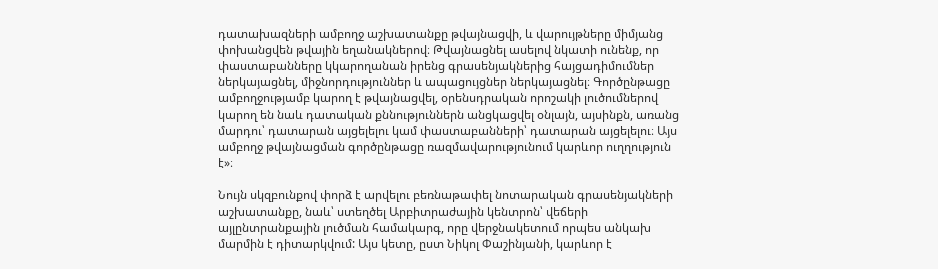դատախազների ամբողջ աշխատանքը թվայնացվի, և վարույթները միմյանց փոխանցվեն թվային եղանակներով։ Թվայնացնել ասելով նկատի ունենք, որ փաստաբանները կկարողանան իրենց գրասենյակներից հայցադիմումներ ներկայացնել, միջնորդություններ և ապացույցներ ներկայացնել։ Գործընթացը ամբողջությամբ կարող է թվայնացվել, օրենսդրական որոշակի լուծումներով կարող են նաև դատական քննություններն անցկացվել օնլայն, այսինքն, առանց մարդու՝ դատարան այցելելու կամ փաստաբանների՝ դատարան այցելելու։ Այս ամբողջ թվայնացման գործընթացը ռազմավարությունում կարևոր ուղղություն է»։

Նույն սկզբունքով փորձ է արվելու բեռնաթափել նոտարական գրասենյակների աշխատանքը, նաև՝ ստեղծել Արբիտրաժային կենտրոն՝ վեճերի այլընտրանքային լուծման համակարգ, որը վերջնակետում որպես անկախ մարմին է դիտարկվում: Այս կետը, ըստ Նիկոլ Փաշինյանի, կարևոր է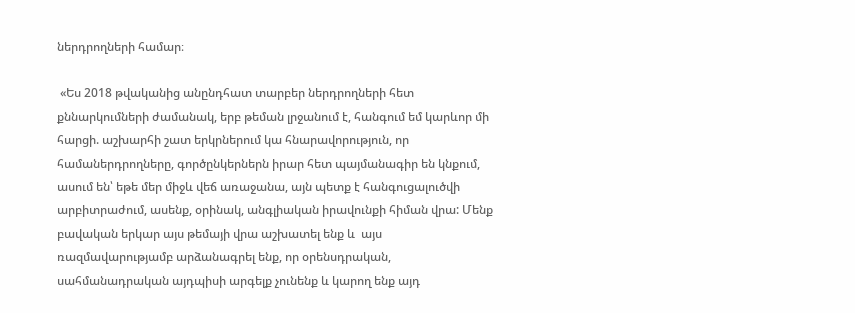ներդրողների համար։

 «Ես 2018 թվականից անընդհատ տարբեր ներդրողների հետ քննարկումների ժամանակ, երբ թեման լրջանում է, հանգում եմ կարևոր մի հարցի. աշխարհի շատ երկրներում կա հնարավորություն, որ համաներդրողները, գործընկերներն իրար հետ պայմանագիր են կնքում, ասում են՝ եթե մեր միջև վեճ առաջանա, այն պետք է հանգուցալուծվի արբիտրաժում, ասենք, օրինակ, անգլիական իրավունքի հիման վրա: Մենք բավական երկար այս թեմայի վրա աշխատել ենք և  այս ռազմավարությամբ արձանագրել ենք, որ օրենսդրական, սահմանադրական այդպիսի արգելք չունենք և կարող ենք այդ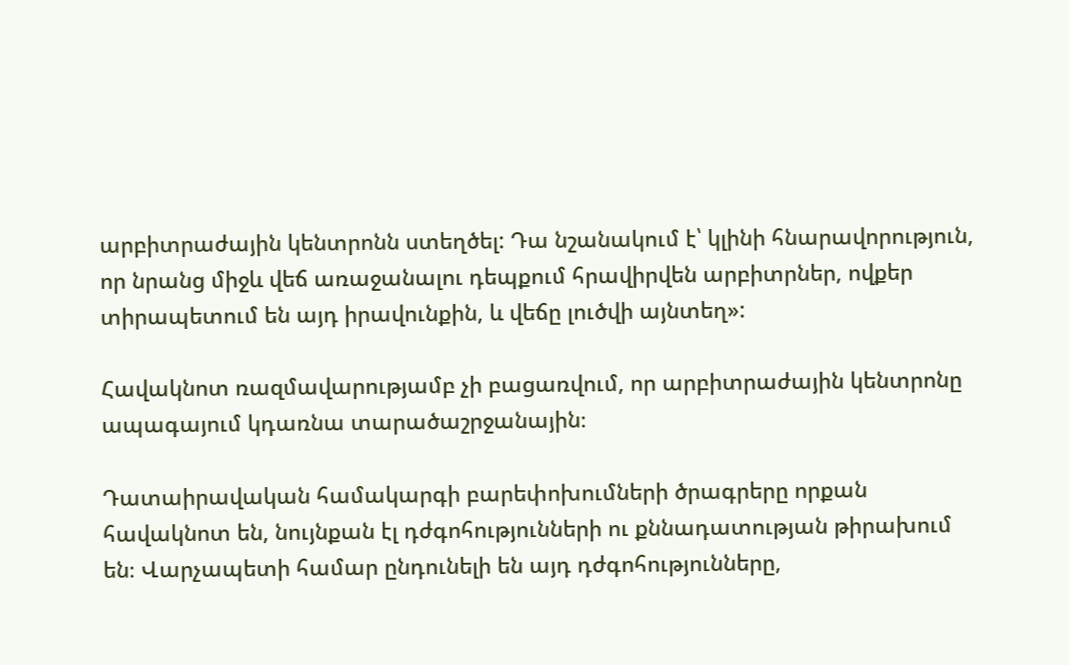արբիտրաժային կենտրոնն ստեղծել: Դա նշանակում է՝ կլինի հնարավորություն, որ նրանց միջև վեճ առաջանալու դեպքում հրավիրվեն արբիտրներ, ովքեր տիրապետում են այդ իրավունքին, և վեճը լուծվի այնտեղ»:

Հավակնոտ ռազմավարությամբ չի բացառվում, որ արբիտրաժային կենտրոնը ապագայում կդառնա տարածաշրջանային։

Դատաիրավական համակարգի բարեփոխումների ծրագրերը որքան հավակնոտ են, նույնքան էլ դժգոհությունների ու քննադատության թիրախում են։ Վարչապետի համար ընդունելի են այդ դժգոհությունները,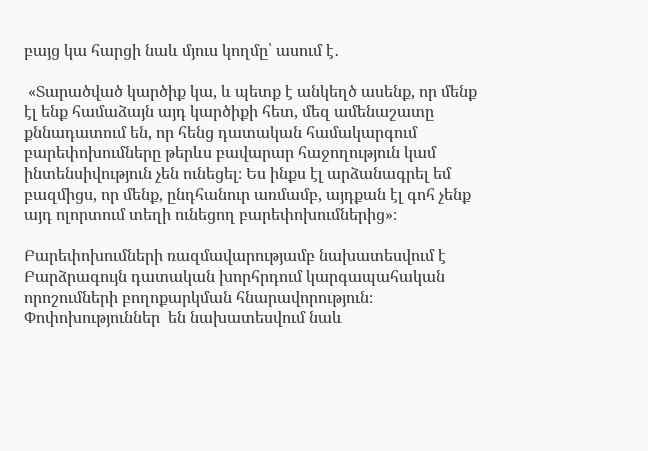բայց կա հարցի նաև մյուս կողմը՝ ասում է․

 «Տարածված կարծիք կա, և պետք է անկեղծ ասենք, որ մենք էլ ենք համաձայն այդ կարծիքի հետ, մեզ ամենաշատը քննադատում են, որ հենց դատական համակարգում բարեփոխումները թերևս բավարար հաջողություն կամ ինտենսիվություն չեն ունեցել։ Ես ինքս էլ արձանագրել եմ բազմիցս, որ մենք, ընդհանուր առմամբ, այդքան էլ գոհ չենք այդ ոլորտում տեղի ունեցող բարեփոխումներից»։

Բարեփոխումների ռազմավարությամբ նախատեսվում է Բարձրագույն դատական խորհրդում կարգապահական որոշումների բողոքարկման հնարավորություն։ Փոփոխություններ  են նախատեսվում նաև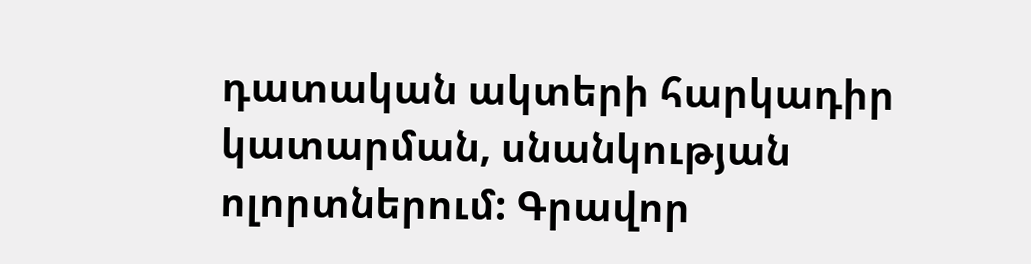դատական ակտերի հարկադիր կատարման, սնանկության ոլորտներում: Գրավոր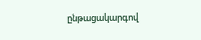ընթացակարգով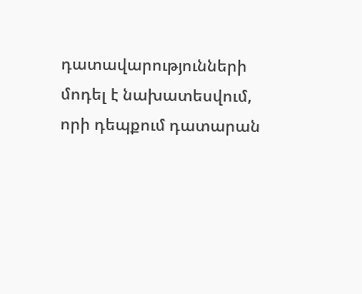դատավարությունների մոդել է նախատեսվում, որի դեպքում դատարան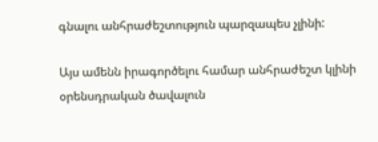գնալու անհրաժեշտություն պարզապես չլինի:

Այս ամենն իրագործելու համար անհրաժեշտ կլինի օրենսդրական ծավալուն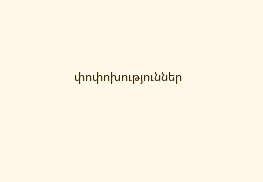փոփոխություններ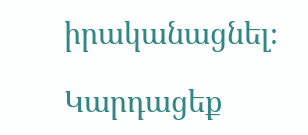իրականացնել։

Կարդացեք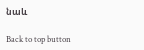նաև

Back to top button